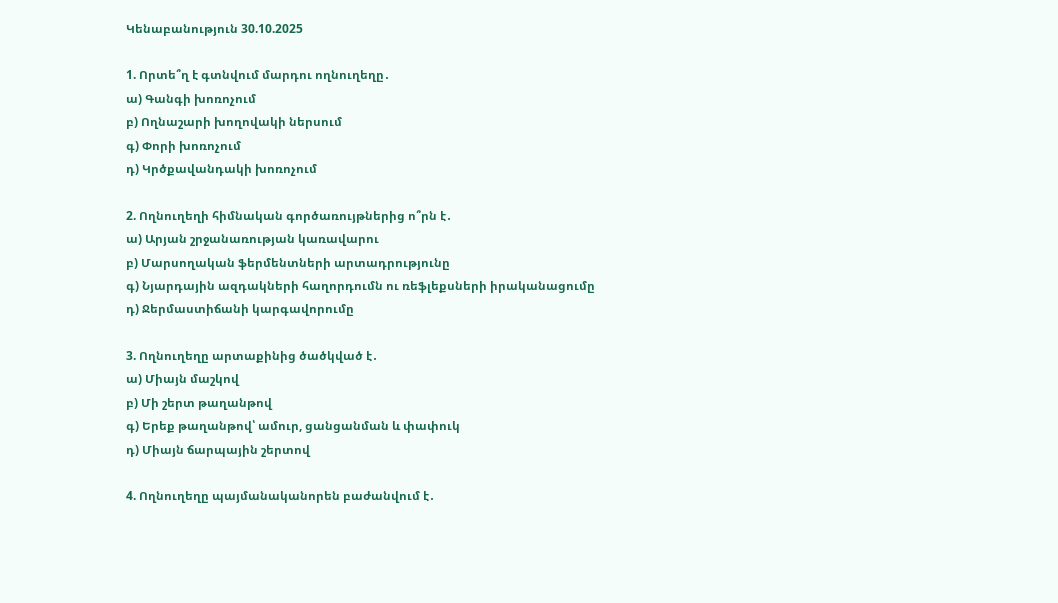Կենաբանություն 30.10.2025

1. Որտե՞ղ է գտնվում մարդու ողնուղեղը․
ա) Գանգի խոռոչում
բ) Ողնաշարի խողովակի ներսում
գ) Փորի խոռոչում
դ) Կրծքավանդակի խոռոչում

2. Ողնուղեղի հիմնական գործառույթներից ո՞րն է․
ա) Արյան շրջանառության կառավարու
բ) Մարսողական ֆերմենտների արտադրությունը
գ) Նյարդային ազդակների հաղորդումն ու ռեֆլեքսների իրականացումը
դ) Ջերմաստիճանի կարգավորումը

3. Ողնուղեղը արտաքինից ծածկված է․
ա) Միայն մաշկով
բ) Մի շերտ թաղանթով
գ) Երեք թաղանթով՝ ամուր, ցանցանման և փափուկ
դ) Միայն ճարպային շերտով

4. Ողնուղեղը պայմանականորեն բաժանվում է․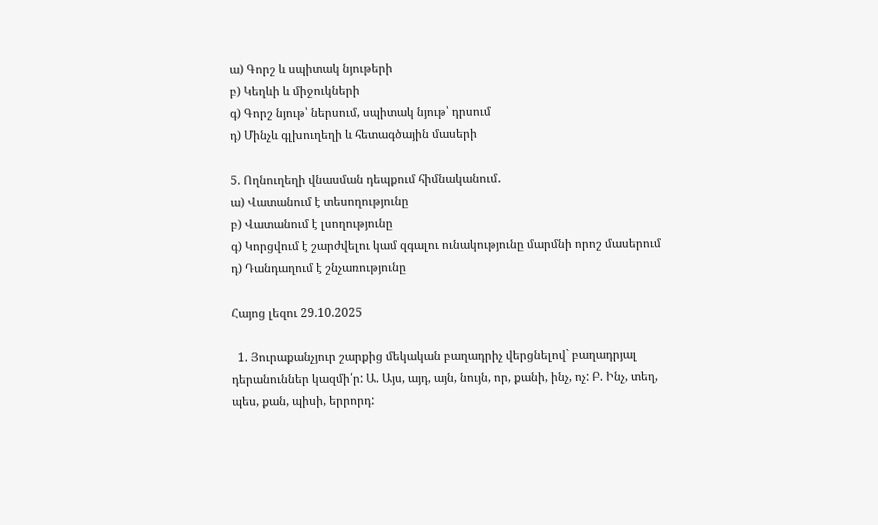ա) Գորշ և սպիտակ նյութերի
բ) Կեղևի և միջուկների
գ) Գորշ նյութ՝ ներսում, սպիտակ նյութ՝ դրսում
դ) Մինչև գլխուղեղի և հետագծային մասերի

5. Ողնուղեղի վնասման դեպքում հիմնականում․
ա) Վատանում է տեսողությունը
բ) Վատանում է լսողությունը
գ) Կորցվում է շարժվելու կամ զգալու ունակությունը մարմնի որոշ մասերում
դ) Դանդաղում է շնչառությունը

Հայոց լեզու 29.10.2025

  1. Յուրաքանչյուր շարքից մեկական բաղադրիչ վերցնելով` բաղադրյալ դերանուններ կազմի՛ր: Ա. Այս, այդ, այն, նույն, որ, քանի, ինչ, ոչ: Բ. Ինչ, տեղ, պես, քան, պիսի, երրորդ: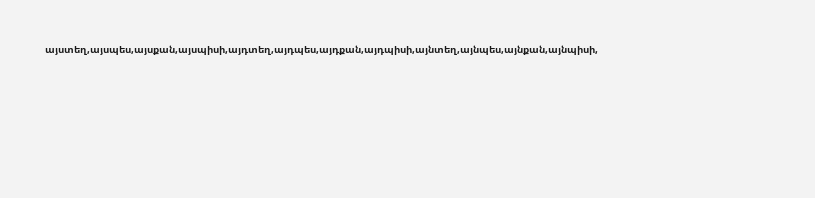այստեղ,այսպես,այսքան,այսպիսի,այդտեղ,այդպես,այդքան,այդպիսի,այնտեղ,այնպես,այնքան,այնպիսի,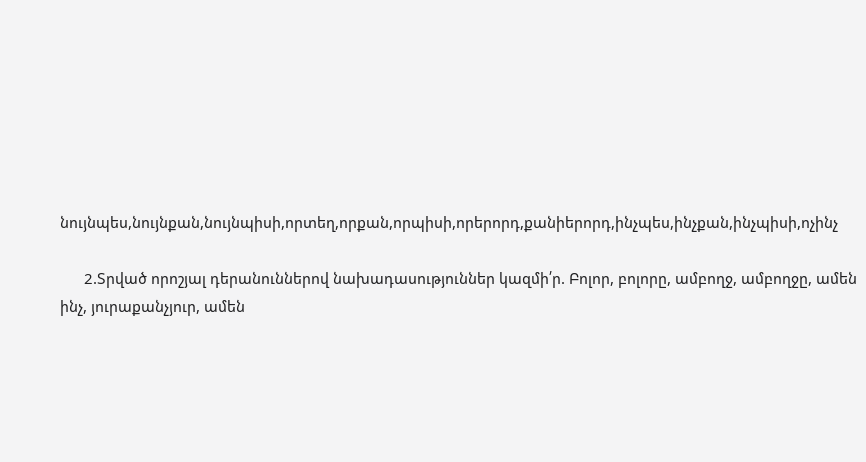նույնպես,նույնքան,նույնպիսի,որտեղ,որքան,որպիսի,որերորդ,քանիերորդ,ինչպես,ինչքան,ինչպիսի,ոչինչ

      2.Տրված որոշյալ դերանուններով նախադասություններ կազմի՛ր. Բոլոր, բոլորը, ամբողջ, ամբողջը, ամեն ինչ, յուրաքանչյուր, ամեն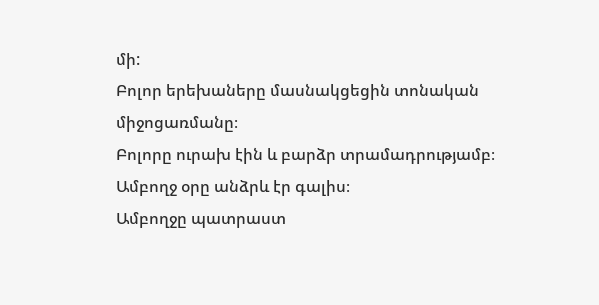մի:                                                                                                                        Բոլոր երեխաները մասնակցեցին տոնական միջոցառմանը։                                                                          Բոլորը ուրախ էին և բարձր տրամադրությամբ։                                                                                            Ամբողջ օրը անձրև էր գալիս։                                                                                                                                        Ամբողջը պատրաստ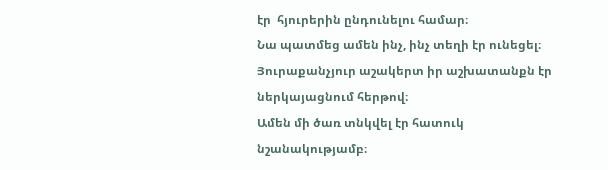էր  հյուրերին ընդունելու համար։                                                                                    Նա պատմեց ամեն ինչ, ինչ տեղի էր ունեցել։                                                                                                      Յուրաքանչյուր աշակերտ իր աշխատանքն էր ներկայացնում հերթով։                                                         Ամեն մի ծառ տնկվել էր հատուկ նշանակությամբ։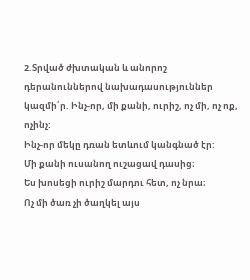2.Տրված ժխտական և անորոշ դերանուններով նախադասություններ կազմի՛ր. Ինչ-որ, մի քանի, ուրիշ, ոչ մի, ոչ ոք, ոչինչ:                                                                                                                                               Ինչ-որ մեկը դռան ետևում կանգնած էր:                                                                                                                  Մի քանի ուսանող ուշացավ դասից։                                                                                                                          Ես խոսեցի ուրիշ մարդու հետ, ոչ նրա։                                                                                                                        Ոչ մի ծառ չի ծաղկել այս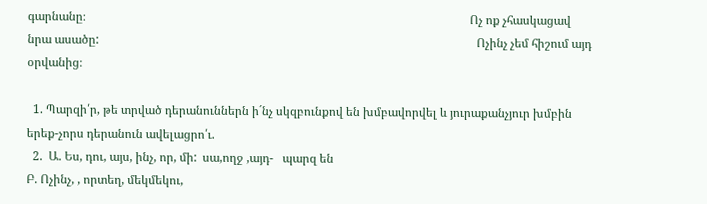գարնանը։                                                                                                                                Ոչ ոք չհասկացավ նրա ասածը:                                                                                                                              Ոչինչ չեմ հիշում այդ օրվանից։

  1. Պարզի՛ր, թե տրված դերանուններն ի´նչ սկզբունքով են խմբավորվել և յուրաքանչյուր խմբին երեք-չորս դերանուն ավելացրո՛ւ.
  2.  Ա. Ես, դու, այս, ինչ, որ, մի:  սա,ողջ ,այդ-   պարզ են                                                                                       Բ. Ոչինչ, , որտեղ, մեկմեկու,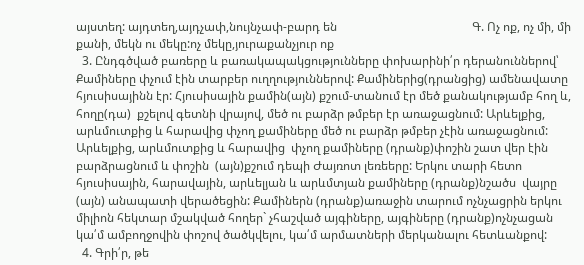այստեղ: այդտեղ,այդչափ,նույնչափ-բարդ են                                             Գ. Ոչ ոք, ոչ մի, մի քանի, մեկն ու մեկը:ոչ մեկը,յուրաքանչյուր ոք
  3. Ընդգծված բառերը և բառակապակցությունները փոխարինի՛ր դերանուններով՝ Քամիները փչում էին տարբեր ուղղություններով: Քամիներից(դրանցից) ամենավատը հյուսիսայինն էր: Հյուսիսային քամին(այն) քշում-տանում էր մեծ քանակությամբ հող և, հողը(դա)  քշելով գետնի վրայով, մեծ ու բարձր թմբեր էր առաջացնում: Արևելքից, արևմուտքից և հարավից փչող քամիները մեծ ու բարձր թմբեր չէին առաջացնում: Արևելքից, արևմուտքից և հարավից  փչող քամիները (դրանք)փոշին շատ վեր էին բարձրացնում և փոշին  (այն)քշում դեպի Ժայռոտ լեռեերը: Երկու տարի հետո հյուսիսային, հարավային, արևելյան և արևմտյան քամիները (դրանք)նշածս  վայրը (այն) անապատի վերածեցին: Քամիներն (դրանք)առաջին տարում ոչնչացրին երկու միլիոն հեկտար մշակված հողեր` չհաշված այգիները, այգիները (դրանք)ոչնչացան կա՛մ ամբողջովին փոշով ծածկվելու, կա՛մ արմատների մերկանալու հետևանքով:
  4. Գրի՛ր, թե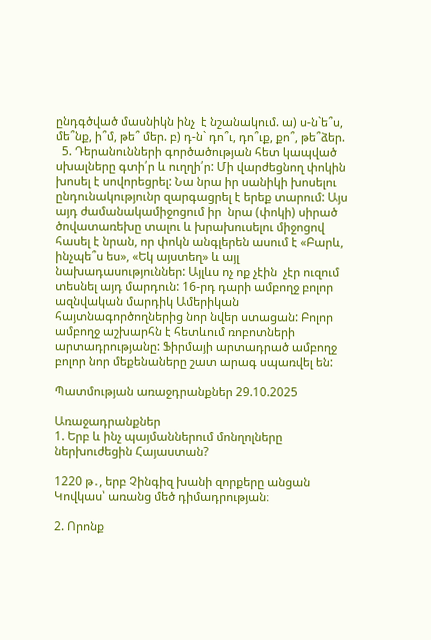ընդգծված մասնիկն ինչ  է նշանակում. ա) ս-ն`ե՞ս, մե՞նք, ի՞մ, թե՞ մեր. բ) դ-ն` դո՞ւ, դո՞ւք, քո՞, թե՞ձեր.
  5. Դերանունների գործածության հետ կապված սխալները գտի՛ր և ուղղի՛ր: Մի վարժեցնող փոկին խոսել է սովորեցրել: Նա նրա իր սանիկի խոսելու ընդունակությունր զարգացրել է երեք տարում: Այս այդ ժամանակամիջոցում իր  նրա (փոկի) սիրած ծովատառեխը տալու և խրախուսելու միջոցով հասել է նրան, որ փոկն անգլերեն ասում է «Բարև, ինչպե՞ս ես», «Եկ այստեղ» և այլ նախադասություններ: Այլևս ոչ ոք չէին  չէր ուզում տեսնել այդ մարդուն: 16-րդ դարի ամբողջ բոլոր ազնվական մարդիկ Ամերիկան հայտնագործողներից նոր նվեր ստացան: Բոլոր ամբողջ աշխարհն է հետևում ռոբոտների արտադրությանը: Ֆիրմայի արտադրած ամբողջ բոլոր նոր մեքենաները շատ արագ սպառվել են:

Պատմության առաջդրանքներ 29.10.2025

Առաջադրանքներ
1. Երբ և ինչ պայմաններում մոնղոլները ներխուժեցին Հայաստան?

1220 թ․, երբ Չինգիզ խանի զորքերը անցան Կովկաս՝ առանց մեծ դիմադրության։

2. Որոնք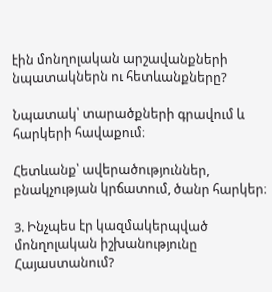էին մոնղոլական արշավանքների նպատակներն ու հետևանքները?

Նպատակ՝ տարածքների գրավում և հարկերի հավաքում։

Հետևանք՝ ավերածություններ, բնակչության կրճատում, ծանր հարկեր։

3. Ինչպես էր կազմակերպված մոնղոլական իշխանությունը Հայաստանում?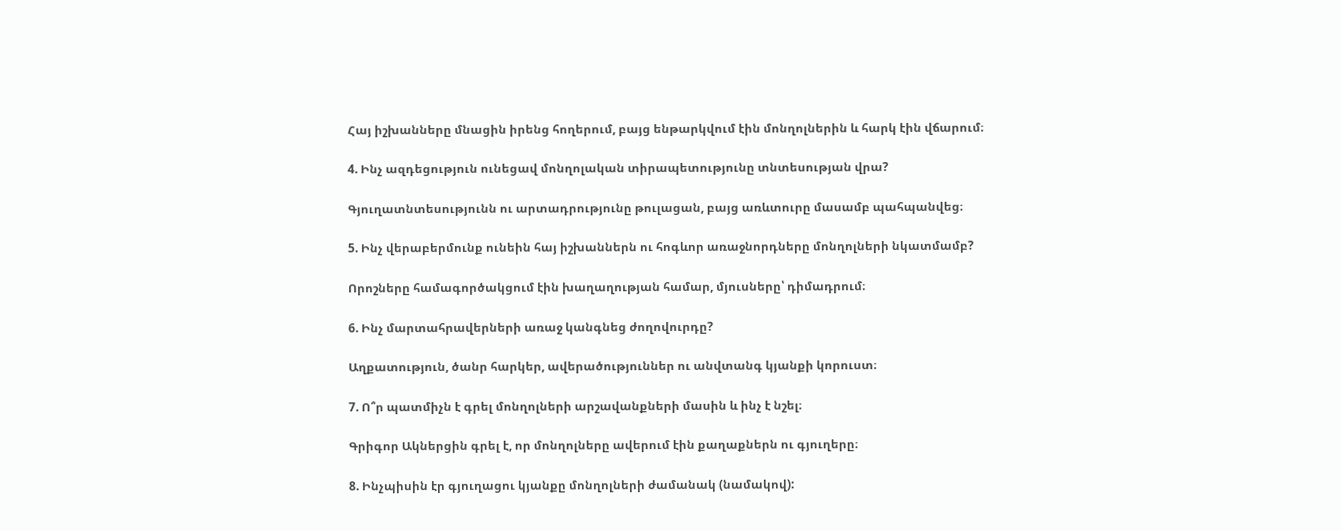Հայ իշխանները մնացին իրենց հողերում, բայց ենթարկվում էին մոնղոլներին և հարկ էին վճարում։

4. Ինչ ազդեցություն ունեցավ մոնղոլական տիրապետությունը տնտեսության վրա?

Գյուղատնտեսությունն ու արտադրությունը թուլացան, բայց առևտուրը մասամբ պահպանվեց։

5. Ինչ վերաբերմունք ունեին հայ իշխաններն ու հոգևոր առաջնորդները մոնղոլների նկատմամբ?

Որոշները համագործակցում էին խաղաղության համար, մյուսները՝ դիմադրում։

6. Ինչ մարտահրավերների առաջ կանգնեց ժողովուրդը?

Աղքատություն, ծանր հարկեր, ավերածություններ ու անվտանգ կյանքի կորուստ։

7. Ո՞ր պատմիչն է գրել մոնղոլների արշավանքների մասին և ինչ է նշել։

Գրիգոր Ակներցին գրել է, որ մոնղոլները ավերում էին քաղաքներն ու գյուղերը։

8. Ինչպիսին էր գյուղացու կյանքը մոնղոլների ժամանակ (նամակով):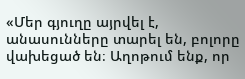«Մեր գյուղը այրվել է, անասունները տարել են, բոլորը վախեցած են։ Աղոթում ենք, որ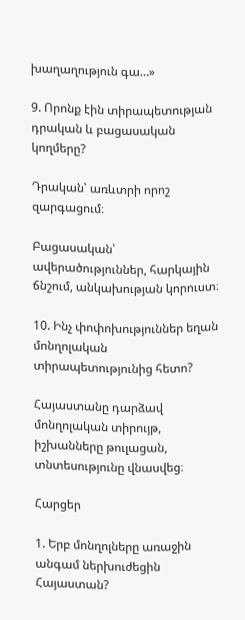խաղաղություն գա…»

9. Որոնք էին տիրապետության դրական և բացասական կողմերը?

Դրական՝ առևտրի որոշ զարգացում։

Բացասական՝ ավերածություններ, հարկային ճնշում, անկախության կորուստ։

10. Ինչ փոփոխություններ եղան մոնղոլական տիրապետությունից հետո?

Հայաստանը դարձավ մոնղոլական տիրույթ, իշխանները թուլացան, տնտեսությունը վնասվեց։

Հարցեր

1. Երբ մոնղոլները առաջին անգամ ներխուժեցին Հայաստան?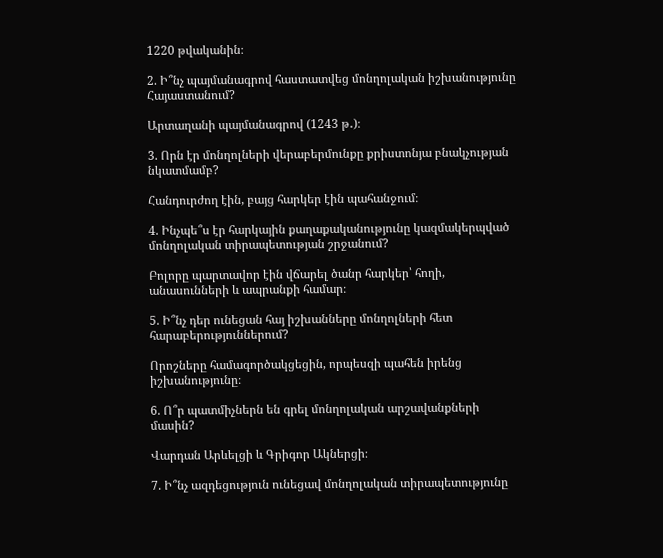1220 թվականին։

2. Ի՞նչ պայմանագրով հաստատվեց մոնղոլական իշխանությունը Հայաստանում?

Արտաղանի պայմանագրով (1243 թ․)։

3. Որն էր մոնղոլների վերաբերմունքը քրիստոնյա բնակչության նկատմամբ?

Հանդուրժող էին, բայց հարկեր էին պահանջում։

4. Ինչպե՞ս էր հարկային քաղաքականությունը կազմակերպված մոնղոլական տիրապետության շրջանում?

Բոլորը պարտավոր էին վճարել ծանր հարկեր՝ հողի, անասունների և ապրանքի համար։

5. Ի՞նչ դեր ունեցան հայ իշխանները մոնղոլների հետ հարաբերություններում?

Որոշները համագործակցեցին, որպեսզի պահեն իրենց իշխանությունը։

6. Ո՞ր պատմիչներն են գրել մոնղոլական արշավանքների մասին?

Վարդան Արևելցի և Գրիգոր Ակներցի։

7. Ի՞նչ ազդեցություն ունեցավ մոնղոլական տիրապետությունը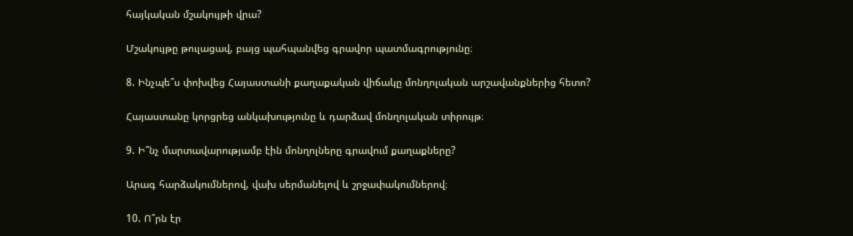հայկական մշակույթի վրա?

Մշակույթը թուլացավ, բայց պահպանվեց գրավոր պատմագրությունը։

8. Ինչպե՞ս փոխվեց Հայաստանի քաղաքական վիճակը մոնղոլական արշավանքներից հետո?

Հայաստանը կորցրեց անկախությունը և դարձավ մոնղոլական տիրույթ։

9. Ի՞նչ մարտավարությամբ էին մոնղոլները գրավում քաղաքները?

Արագ հարձակումներով, վախ սերմանելով և շրջափակումներով։

10. Ո՞րն էր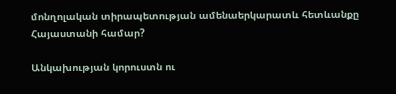մոնղոլական տիրապետության ամենաերկարատև հետևանքը Հայաստանի համար?

Անկախության կորուստն ու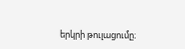երկրի թուլացումը։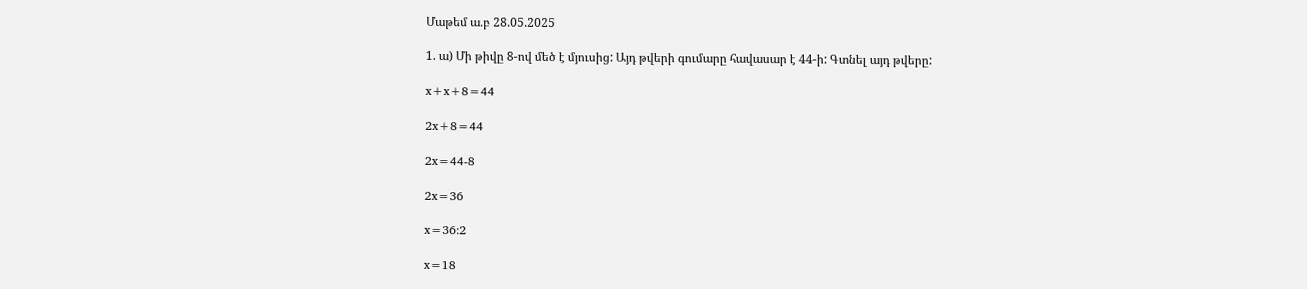Մաթեմ ա․բ 28.05.2025

1. ա) Մի թիվը 8-ով մեծ է մյուսից: Այդ թվերի գումարը հավասար է 44-ի: Գտնել այդ թվերը:

x+x+8=44

2x+8=44

2x=44-8

2x=36

x=36:2

x=18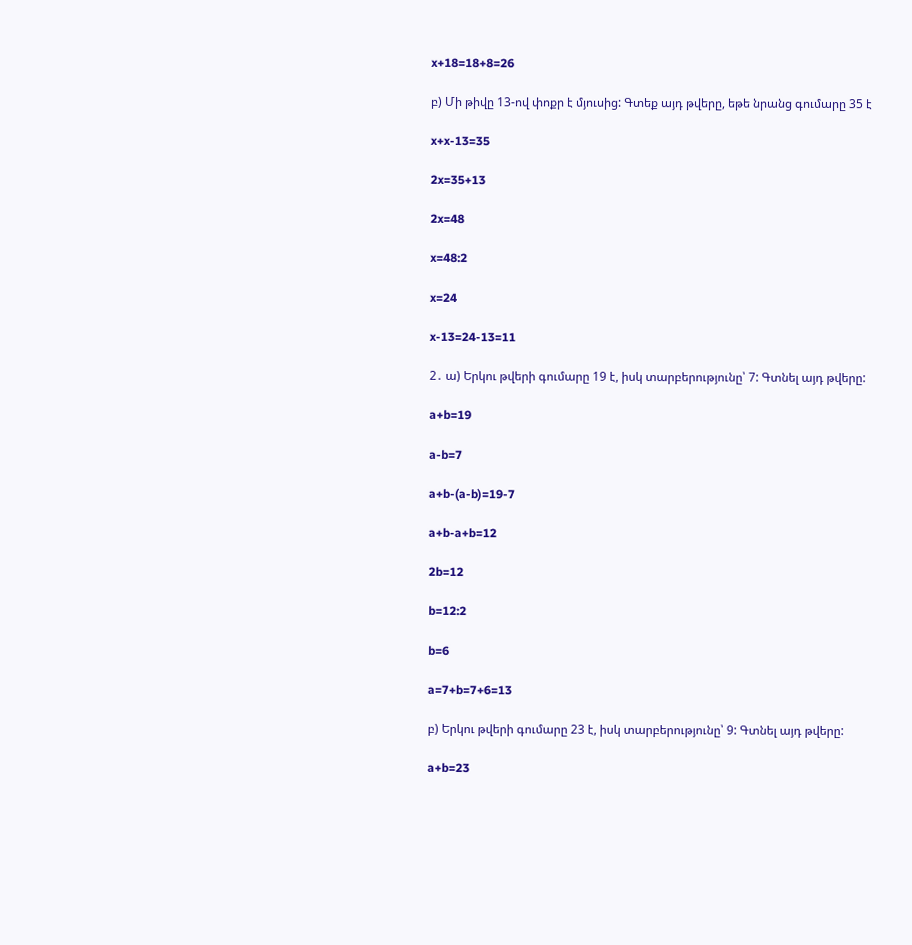x+18=18+8=26

բ) Մի թիվը 13-ով փոքր է մյուսից: Գտեք այդ թվերը, եթե նրանց գումարը 35 է

x+x-13=35

2x=35+13

2x=48

x=48:2

x=24

x-13=24-13=11

2․ ա) Երկու թվերի գումարը 19 է, իսկ տարբերությունը՝ 7: Գտնել այդ թվերը:

a+b=19

a-b=7

a+b-(a-b)=19-7

a+b-a+b=12

2b=12

b=12:2

b=6

a=7+b=7+6=13

բ) Երկու թվերի գումարը 23 է, իսկ տարբերությունը՝ 9: Գտնել այդ թվերը:

a+b=23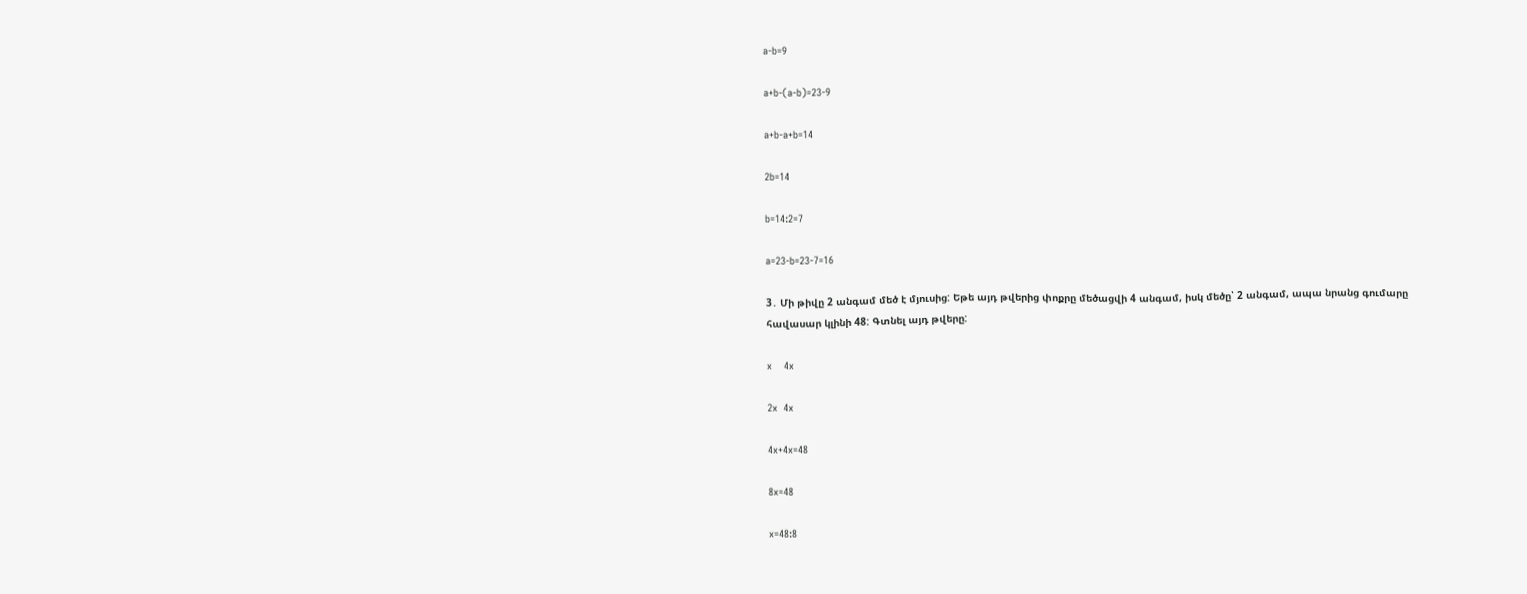a-b=9

a+b-(a-b)=23-9

a+b-a+b=14

2b=14

b=14:2=7

a=23-b=23-7=16

3․ Մի թիվը 2 անգամ մեծ է մյուսից: Եթե այդ թվերից փոքրը մեծացվի 4 անգամ, իսկ մեծը՝ 2 անգամ, ապա նրանց գումարը հավասար կլինի 48: Գտնել այդ թվերը:

x    4x

2x  4x

4x+4x=48

8x=48

x=48:8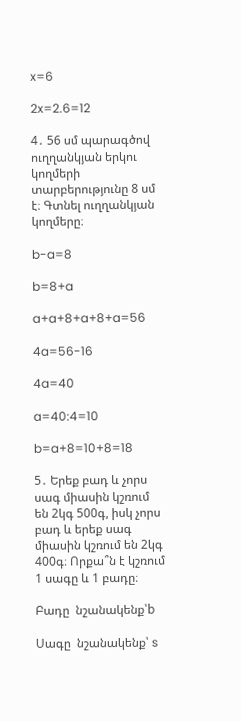x=6

2x=2.6=12

4․ 56 սմ պարագծով ուղղանկյան երկու կողմերի տարբերությունը 8 սմ է։ Գտնել ուղղանկյան կողմերը։

b-a=8

b=8+a

a+a+8+a+8+a=56

4a=56-16

4a=40

a=40:4=10

b=a+8=10+8=18

5․ Երեք բադ և չորս սագ միասին կշռում են 2կգ 500գ, իսկ չորս բադ և երեք սագ միասին կշռում են 2կգ 400գ։ Որքա՞ն է կշռում 1 սագը և 1 բադը։

Բադը  նշանակենք՝b

Սագը  նշանակենք՝ s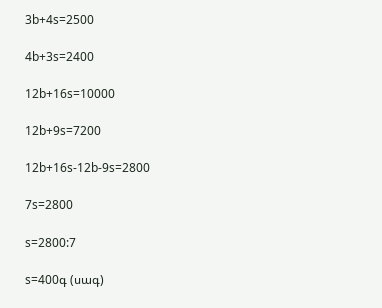3b+4s=2500

4b+3s=2400

12b+16s=10000

12b+9s=7200

12b+16s-12b-9s=2800

7s=2800

s=2800:7

s=400գ (սագ)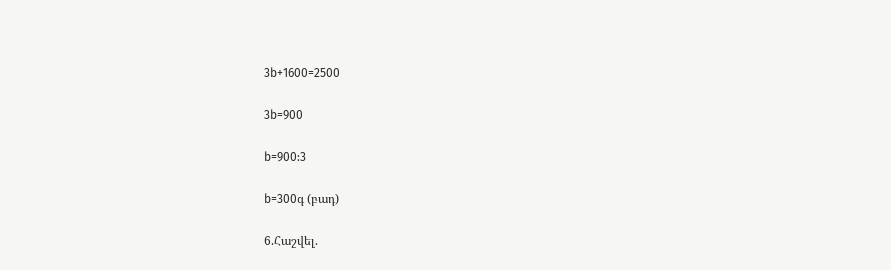3b+1600=2500

3b=900

b=900:3

b=300գ (բադ)

6.Հաշվել.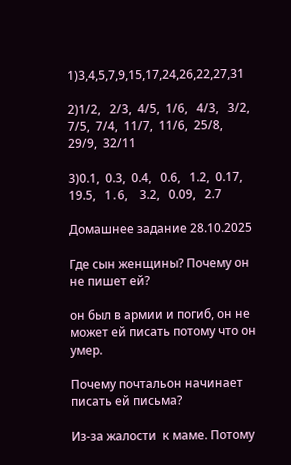1)3,4,5,7,9,15,17,24,26,22,27,31

2)1/2,   2/3,  4/5,  1/6,   4/3,   3/2,  7/5,  7/4,  11/7,  11/6,  25/8,  29/9,  32/11

3)0.1,  0.3,  0.4,   0.6,   1.2,  0.17,  19.5,   1․6,    3.2,   0.09,   2.7

Домашнее задание 28.10.2025

Где сын женщины? Почему он не пишет ей?

он был в армии и погиб, он не может ей писать потому что он умер.

Почему почтальон начинает писать ей письма?

Из-за жалости  к маме. Потому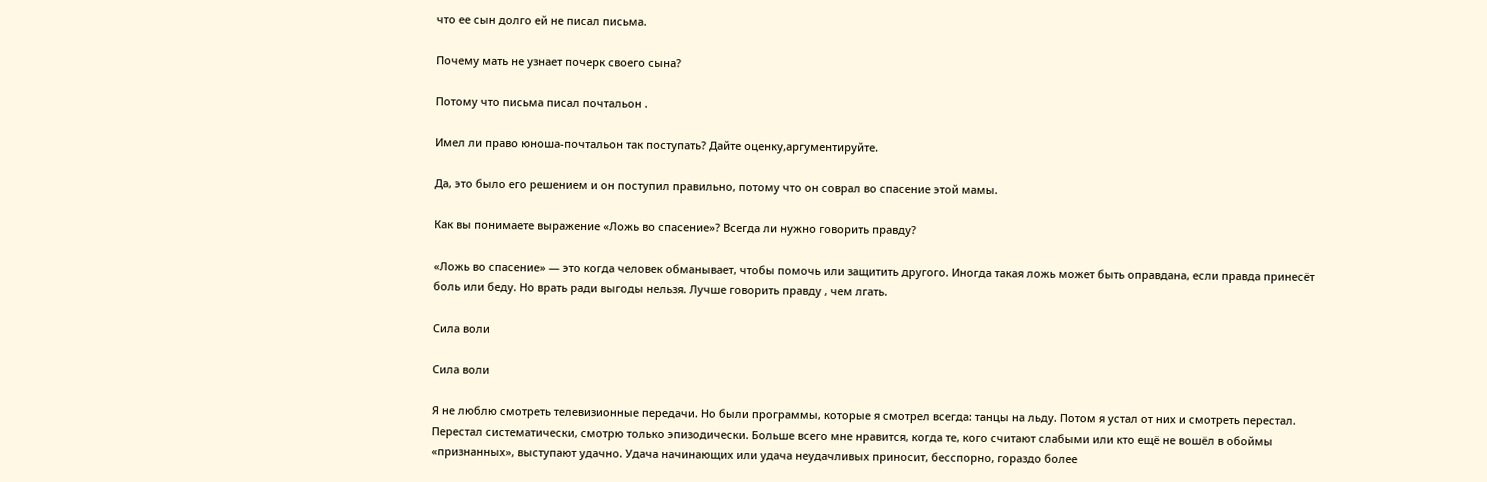что ее сын долго ей не писал письма.

Почему мать не узнает почерк своего сына?

Потому что письма писал почтальон .

Имел ли право юноша-почтальон так поступать? Дайте оценку,аргументируйте.

Да, это было его решением и он поступил правильно, потому что он соврал во спасение этой мамы.

Как вы понимаете выражение «Ложь во спасение»? Всегда ли нужно говорить правду?

«Ложь во спасение» — это когда человек обманывает, чтобы помочь или защитить другого. Иногда такая ложь может быть оправдана, если правда принесёт боль или беду. Но врать ради выгоды нельзя. Лучше говорить правду , чем лгать.

Сила воли

Сила воли

Я не люблю смотреть телевизионные передачи. Но были программы, которые я смотрел всегда: танцы на льду. Потом я устал от них и смотреть перестал. Перестал систематически, смотрю только эпизодически. Больше всего мне нравится, когда те, кого считают слабыми или кто ещё не вошёл в обоймы «признанных», выступают удачно. Удача начинающих или удача неудачливых приносит, бесспорно, гораздо более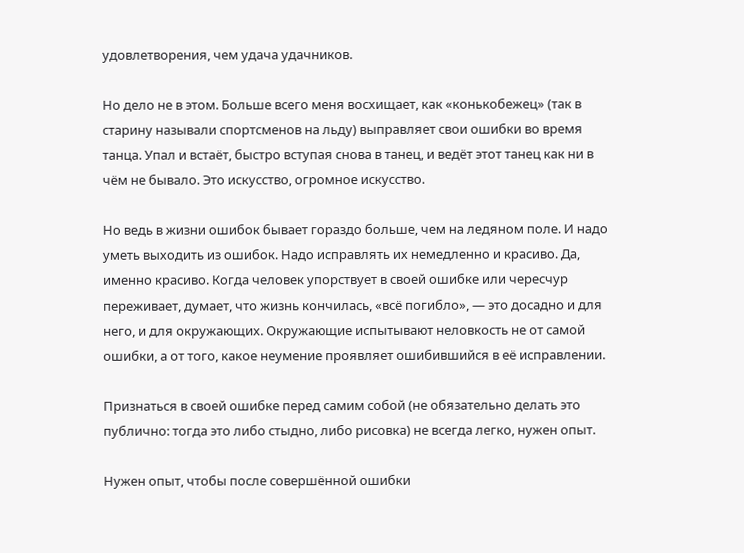удовлетворения, чем удача удачников.

Но дело не в этом. Больше всего меня восхищает, как «конькобежец» (так в старину называли спортсменов на льду) выправляет свои ошибки во время танца. Упал и встаёт, быстро вступая снова в танец, и ведёт этот танец как ни в чём не бывало. Это искусство, огромное искусство.

Но ведь в жизни ошибок бывает гораздо больше, чем на ледяном поле. И надо уметь выходить из ошибок. Надо исправлять их немедленно и красиво. Да, именно красиво. Когда человек упорствует в своей ошибке или чересчур переживает, думает, что жизнь кончилась, «всё погибло», — это досадно и для него, и для окружающих. Окружающие испытывают неловкость не от самой ошибки, а от того, какое неумение проявляет ошибившийся в её исправлении.

Признаться в своей ошибке перед самим собой (не обязательно делать это публично: тогда это либо стыдно, либо рисовка) не всегда легко, нужен опыт.

Нужен опыт, чтобы после совершённой ошибки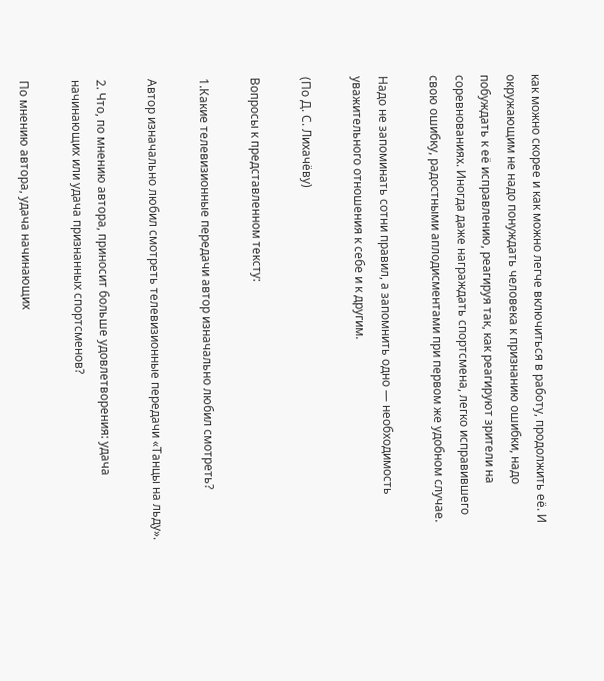как можно скорее и как можно легче включиться в работу, продолжить её. И окружающим не надо понуждать человека к признанию ошибки, надо побуждать к её исправлению, реагируя так, как реагируют зрители на соревнованиях. Иногда даже награждать спортсмена, легко исправившего свою ошибку, радостными аплодисментами при первом же удобном случае.

Надо не запоминать сотни правил, а запомнить одно — необходимость уважительного отношения к себе и к другим.

(По Д. С. Лихачёву)

Вопросы к представленном тексту:

1.Какие телевизионные передачи автор изначально любил смотреть?

Автор изначально любил смотреть телевизионные передачи «Танцы на льду».

2. Что, по мнению автора, приносит больше удовлетворения: удача начинающих или удача признанных спортсменов?

По мнению автора, удача начинающих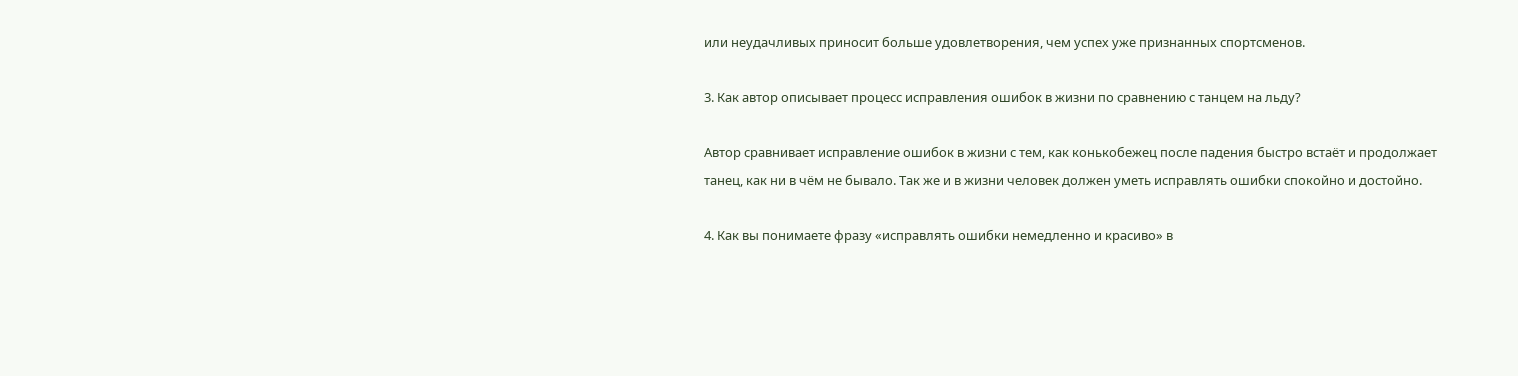или неудачливых приносит больше удовлетворения, чем успех уже признанных спортсменов.

3. Как автор описывает процесс исправления ошибок в жизни по сравнению с танцем на льду?

Автор сравнивает исправление ошибок в жизни с тем, как конькобежец после падения быстро встаёт и продолжает танец, как ни в чём не бывало. Так же и в жизни человек должен уметь исправлять ошибки спокойно и достойно.

4. Как вы понимаете фразу «исправлять ошибки немедленно и красиво» в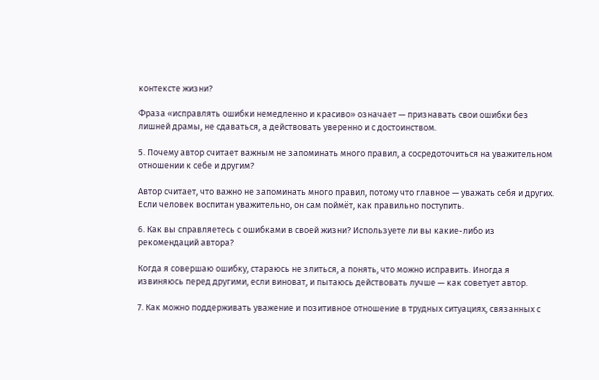контексте жизни?

Фраза «исправлять ошибки немедленно и красиво» означает — признавать свои ошибки без лишней драмы, не сдаваться, а действовать уверенно и с достоинством.

5. Почему автор считает важным не запоминать много правил, а сосредоточиться на уважительном отношении к себе и другим?

Автор считает, что важно не запоминать много правил, потому что главное — уважать себя и других. Если человек воспитан уважительно, он сам поймёт, как правильно поступить.

6. Как вы справляетесь с ошибками в своей жизни? Используете ли вы какие-либо из рекомендаций автора?

Когда я совершаю ошибку, стараюсь не злиться, а понять, что можно исправить. Иногда я извиняюсь перед другими, если виноват, и пытаюсь действовать лучше — как советует автор.

7. Как можно поддерживать уважение и позитивное отношение в трудных ситуациях, связанных с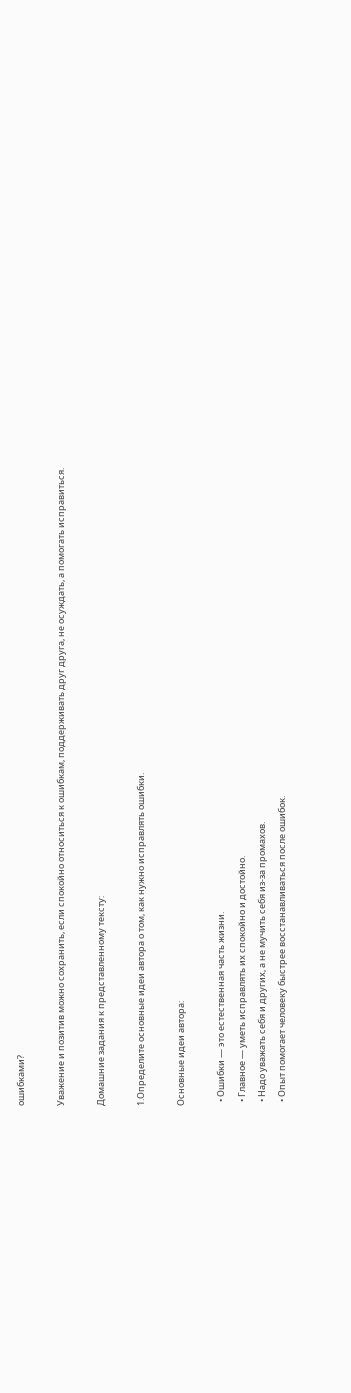ошибками?

Уважение и позитив можно сохранить, если спокойно относиться к ошибкам, поддерживать друг друга, не осуждать, а помогать исправиться.

Домашние задания к представленному тексту:

1.Определите основные идеи автора о том, как нужно исправлять ошибки.

Основные идеи автора:

  • Ошибки — это естественная часть жизни.
  • Главное — уметь исправлять их спокойно и достойно.
  • Надо уважать себя и других, а не мучить себя из-за промахов.
  • Опыт помогает человеку быстрее восстанавливаться после ошибок.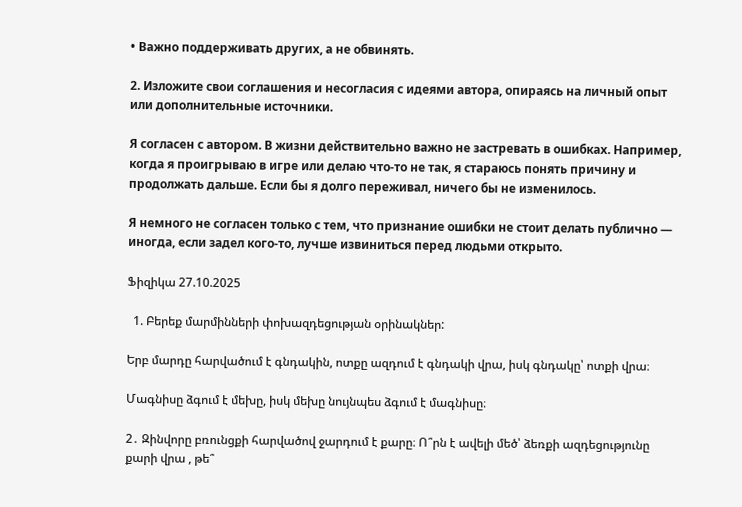• Важно поддерживать других, а не обвинять.

2. Изложите свои соглашения и несогласия с идеями автора, опираясь на личный опыт или дополнительные источники.

Я согласен с автором. В жизни действительно важно не застревать в ошибках. Например, когда я проигрываю в игре или делаю что-то не так, я стараюсь понять причину и продолжать дальше. Если бы я долго переживал, ничего бы не изменилось.

Я немного не согласен только с тем, что признание ошибки не стоит делать публично — иногда, если задел кого-то, лучше извиниться перед людьми открыто.

Ֆիզիկա 27.10.2025

  1. Բերեք մարմինների փոխազդեցության օրինակներ:

Երբ մարդը հարվածում է գնդակին, ոտքը ազդում է գնդակի վրա, իսկ գնդակը՝ ոտքի վրա։

Մագնիսը ձգում է մեխը, իսկ մեխը նույնպես ձգում է մագնիսը։

2․ Զինվորը բռունցքի հարվածով ջարդում է քարը։ Ո՞րն է ավելի մեծ՝ ձեռքի ազդեցությունը քարի վրա , թե՞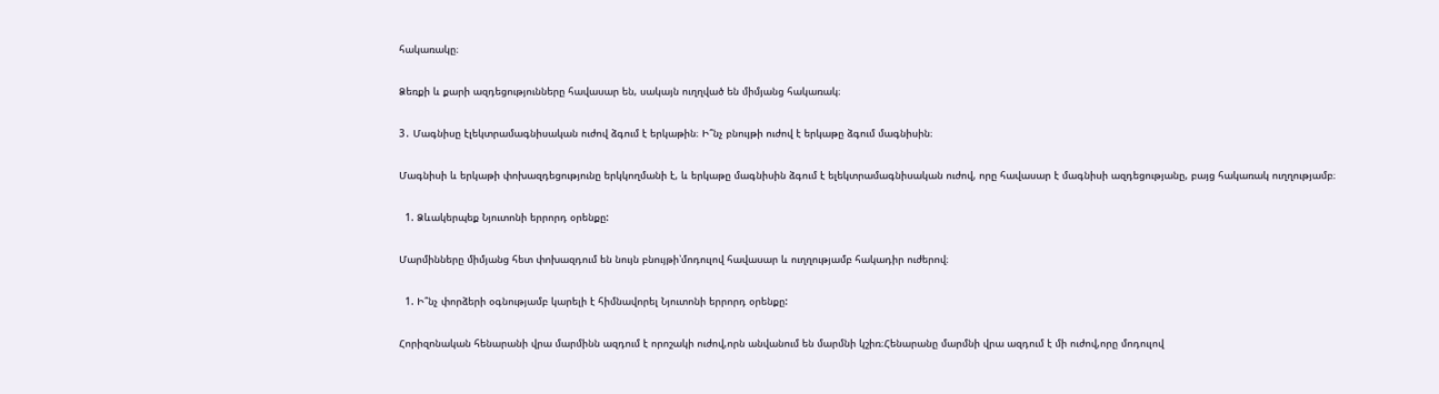հակառակը։

Ձեռքի և քարի ազդեցությունները հավասար են, սակայն ուղղված են միմյանց հակառակ։

3․ Մագնիսը էլեկտրամագնիսական ուժով ձգում է երկաթին։ Ի՞նչ բնույթի ուժով է երկաթը ձգում մագնիսին։

Մագնիսի և երկաթի փոխազդեցությունը երկկողմանի է, և երկաթը մագնիսին ձգում է ելեկտրամագնիսական ուժով, որը հավասար է մագնիսի ազդեցությանը, բայց հակառակ ուղղությամբ։

  1. Ձևակերպեք Նյուտոնի երրորդ օրենքը:

Մարմինները միմյանց հետ փոխազդում են նույն բնույթի՝մոդուլով հավասար և ուղղությամբ հակադիր ուժերով։

  1. Ի՞նչ փորձերի օգնությամբ կարելի է հիմնավորել Նյուտոնի երրորդ օրենքը:

Հորիզոնական հենարանի վրա մարմինն ազդում է որոշակի ուժով,որն անվանում են մարմնի կշիռ։Հենարանը մարմնի վրա ազդում է մի ուժով,որը մոդուլով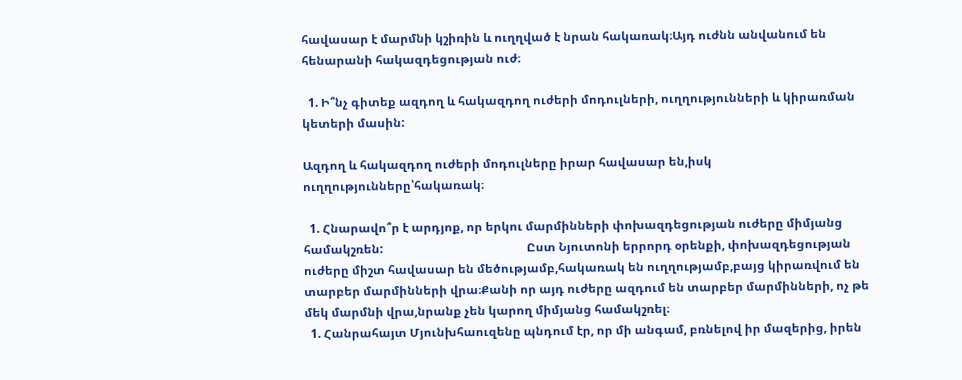հավասար է մարմնի կշիռին և ուղղված է նրան հակառակ։Այդ ուժնն անվանում են հենարանի հակազդեցության ուժ։

  1. Ի՞նչ գիտեք ազդող և հակազդող ուժերի մոդուլների, ուղղությունների և կիրառման կետերի մասին:

Ազդող և հակազդող ուժերի մոդուլները իրար հավասար են,իսկ ուղղությունները՝հակառակ։

  1. Հնարավո՞ր է արդյոք, որ երկու մարմինների փոխազդեցության ուժերը միմյանց համակշռեն:                                                Ըստ Նյուտոնի երրորդ օրենքի, փոխազդեցության ուժերը միշտ հավասար են մեծությամբ,հակառակ են ուղղությամբ,բայց կիրառվում են տարբեր մարմինների վրա։Քանի որ այդ ուժերը ազդում են տարբեր մարմինների, ոչ թե մեկ մարմնի վրա,նրանք չեն կարող միմյանց համակշռել։
  1. Հանրահայտ Մյունխհաուզենը պնդում էր, որ մի անգամ, բռնելով իր մազերից, իրեն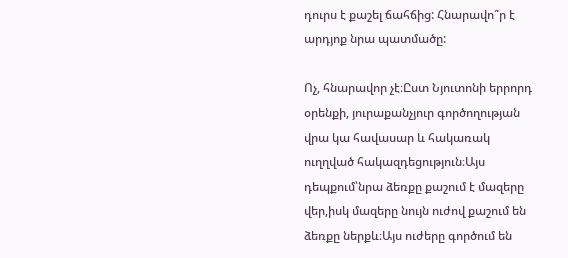դուրս է քաշել ճահճից: Հնարավո՞ր է արդյոք նրա պատմածը:

Ոչ, հնարավոր չէ։Ըստ Նյուտոնի երրորդ օրենքի, յուրաքանչյուր գործողության վրա կա հավասար և հակառակ ուղղված հակազդեցություն։Այս դեպքում՝նրա ձեռքը քաշում է մազերը վեր,իսկ մազերը նույն ուժով քաշում են ձեռքը ներքև։Այս ուժերը գործում են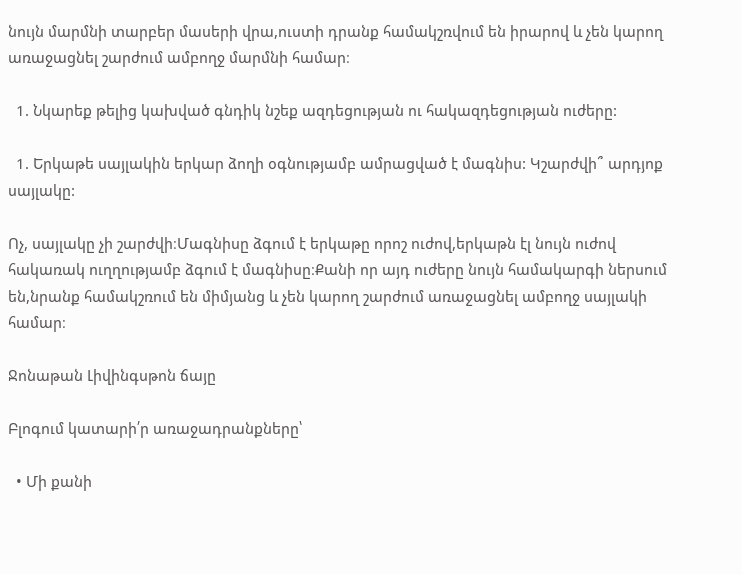նույն մարմնի տարբեր մասերի վրա,ուստի դրանք համակշռվում են իրարով և չեն կարող առաջացնել շարժում ամբողջ մարմնի համար։

  1. Նկարեք թելից կախված գնդիկ նշեք ազդեցության ու հակազդեցության ուժերը:

  1. Երկաթե սայլակին երկար ձողի օգնությամբ ամրացված է մագնիս: Կշարժվի՞ արդյոք սայլակը:

Ոչ, սայլակը չի շարժվի։Մագնիսը ձգում է երկաթը որոշ ուժով,երկաթն էլ նույն ուժով հակառակ ուղղությամբ ձգում է մագնիսը։Քանի որ այդ ուժերը նույն համակարգի ներսում են,նրանք համակշռում են միմյանց և չեն կարող շարժում առաջացնել ամբողջ սայլակի համար։

Ջոնաթան Լիվինգսթոն ճայը

Բլոգում կատարի՛ր առաջադրանքները՝

  • Մի քանի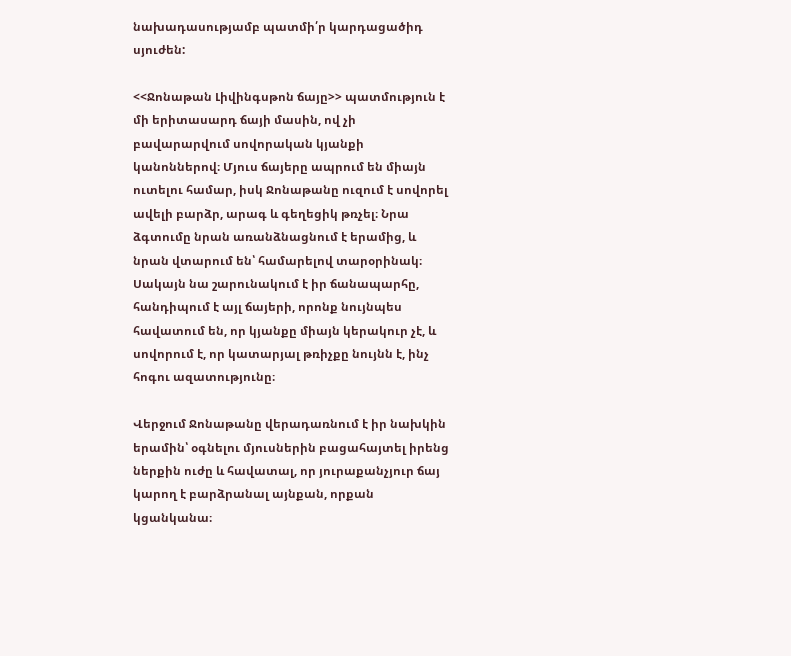նախադասությամբ պատմի՛ր կարդացածիդ սյուժեն:

<<Ջոնաթան Լիվինգսթոն ճայը>> պատմություն է մի երիտասարդ ճայի մասին, ով չի բավարարվում սովորական կյանքի կանոններով։ Մյուս ճայերը ապրում են միայն ուտելու համար, իսկ Ջոնաթանը ուզում է սովորել ավելի բարձր, արագ և գեղեցիկ թռչել։ Նրա ձգտումը նրան առանձնացնում է երամից, և նրան վտարում են՝ համարելով տարօրինակ։ Սակայն նա շարունակում է իր ճանապարհը, հանդիպում է այլ ճայերի, որոնք նույնպես հավատում են, որ կյանքը միայն կերակուր չէ, և սովորում է, որ կատարյալ թռիչքը նույնն է, ինչ հոգու ազատությունը։

Վերջում Ջոնաթանը վերադառնում է իր նախկին երամին՝ օգնելու մյուսներին բացահայտել իրենց ներքին ուժը և հավատալ, որ յուրաքանչյուր ճայ կարող է բարձրանալ այնքան, որքան կցանկանա։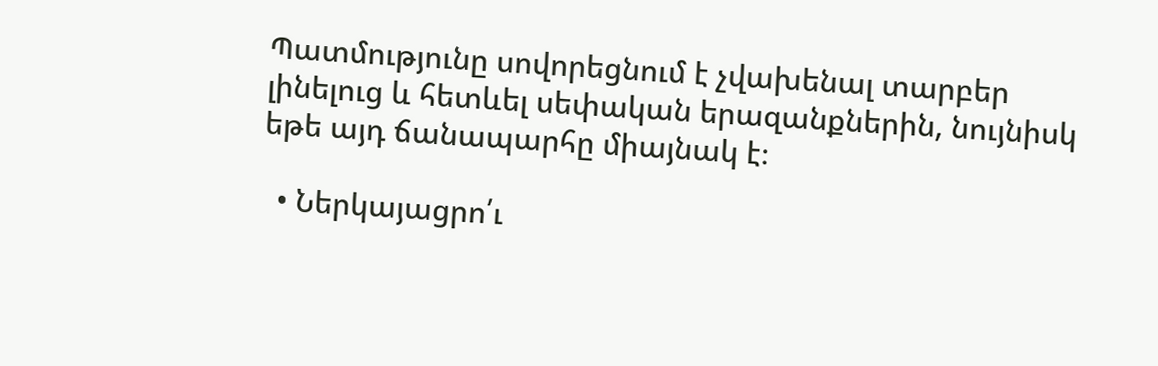Պատմությունը սովորեցնում է չվախենալ տարբեր լինելուց և հետևել սեփական երազանքներին, նույնիսկ եթե այդ ճանապարհը միայնակ է։

  • Ներկայացրո՛ւ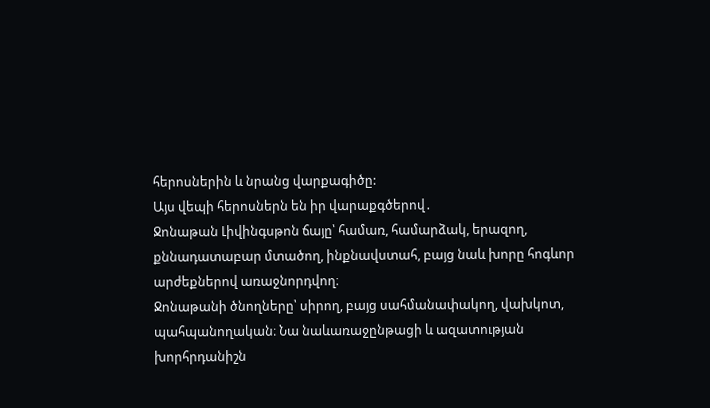հերոսներին և նրանց վարքագիծը:                                                                                                                                              Այս վեպի հերոսներն են իր վարաքգծերով․                                                                                                                                                   Ջոնաթան Լիվինգսթոն ճայը՝ համառ, համարձակ, երազող, քննադատաբար մտածող, ինքնավստահ, բայց նաև խորը հոգևոր արժեքներով առաջնորդվող։                                                                                                                                                                              Ջոնաթանի ծնողները՝ սիրող, բայց սահմանափակող, վախկոտ, պահպանողական։ Նա նաևառաջընթացի և ազատության խորհրդանիշն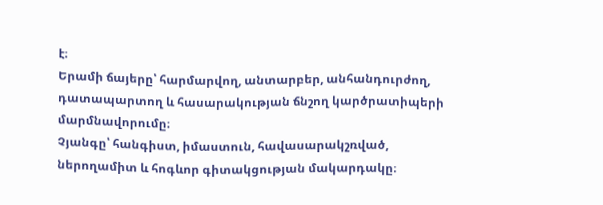է։                                                                                                                                                                                                                Երամի ճայերը՝ հարմարվող, անտարբեր, անհանդուրժող, դատապարտող և հասարակության ճնշող կարծրատիպերի մարմնավորումը։                                                                                                                                                                                                              Չյանգը՝ հանգիստ, իմաստուն, հավասարակշռված, ներողամիտ և հոգևոր գիտակցության մակարդակը։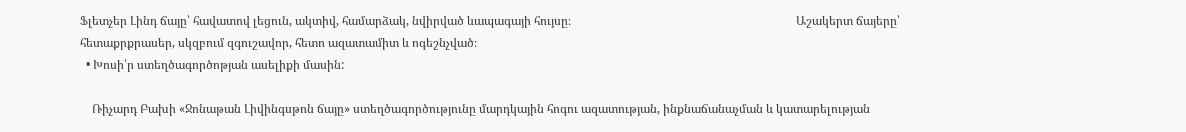Ֆլետչեր Լինդ ճայը՝ հավատով լեցուն, ակտիվ, համարձակ, նվիրված ևապագայի հույսը։                                                                           Աշակերտ ճայերը՝ հետաքրքրասեր, սկզբում զգուշավոր, հետո ազատամիտ և ոգեշնչված։
  • Խոսի՛ր ստեղծագործոթյան ասելիքի մասին:

    Ռիչարդ Բախի «Ջոնաթան Լիվինգսթոն ճայը» ստեղծագործությունը մարդկային հոգու ազատության, ինքնաճանաչման և կատարելության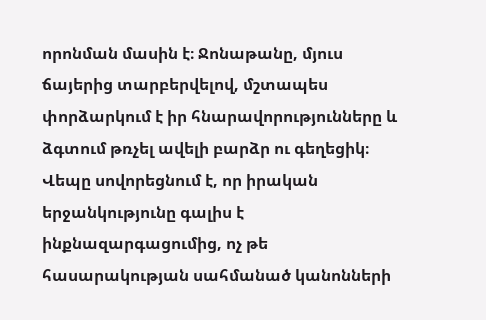որոնման մասին է։ Ջոնաթանը, մյուս ճայերից տարբերվելով, մշտապես փորձարկում է իր հնարավորությունները և ձգտում թռչել ավելի բարձր ու գեղեցիկ։ Վեպը սովորեցնում է, որ իրական երջանկությունը գալիս է ինքնազարգացումից, ոչ թե հասարակության սահմանած կանոնների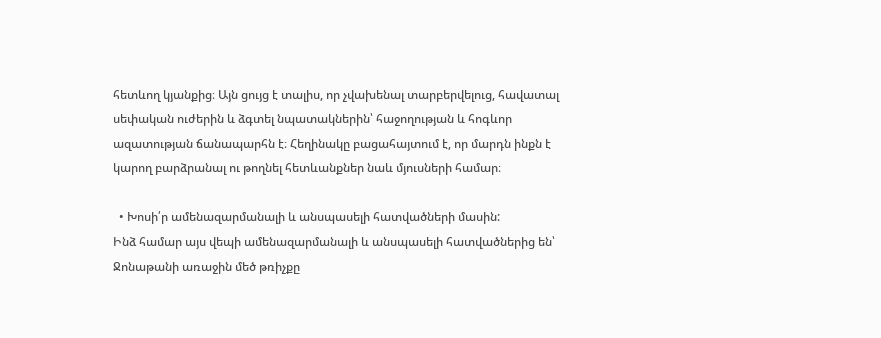հետևող կյանքից։ Այն ցույց է տալիս, որ չվախենալ տարբերվելուց, հավատալ սեփական ուժերին և ձգտել նպատակներին՝ հաջողության և հոգևոր ազատության ճանապարհն է։ Հեղինակը բացահայտում է, որ մարդն ինքն է կարող բարձրանալ ու թողնել հետևանքներ նաև մյուսների համար։

  • Խոսի՛ր ամենազարմանալի և անսպասելի հատվածների մասին:                                                                                                                         Ինձ համար այս վեպի ամենազարմանալի և անսպասելի հատվածներից են՝                                                                                Ջոնաթանի առաջին մեծ թռիչքը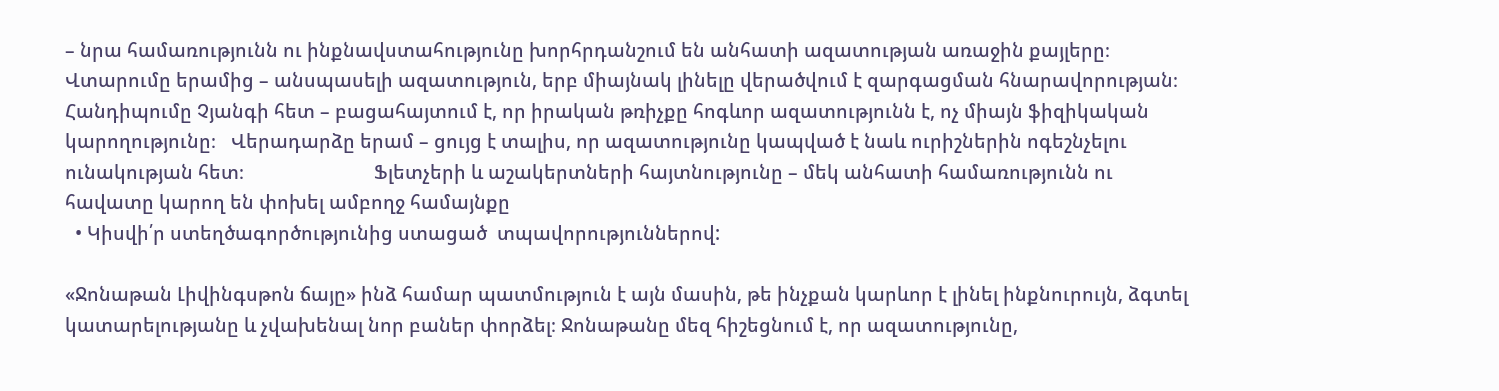– նրա համառությունն ու ինքնավստահությունը խորհրդանշում են անհատի ազատության առաջին քայլերը։                                                                                                                                                                                                  Վտարումը երամից – անսպասելի ազատություն, երբ միայնակ լինելը վերածվում է զարգացման հնարավորության։                Հանդիպումը Չյանգի հետ – բացահայտում է, որ իրական թռիչքը հոգևոր ազատությունն է, ոչ միայն ֆիզիկական կարողությունը։   Վերադարձը երամ – ցույց է տալիս, որ ազատությունը կապված է նաև ուրիշներին ոգեշնչելու ունակության հետ։                          Ֆլետչերի և աշակերտների հայտնությունը – մեկ անհատի համառությունն ու հավատը կարող են փոխել ամբողջ համայնքը
  • Կիսվի՛ր ստեղծագործությունից ստացած  տպավորություններով:

«Ջոնաթան Լիվինգսթոն ճայը» ինձ համար պատմություն է այն մասին, թե ինչքան կարևոր է լինել ինքնուրույն, ձգտել կատարելությանը և չվախենալ նոր բաներ փորձել։ Ջոնաթանը մեզ հիշեցնում է, որ ազատությունը,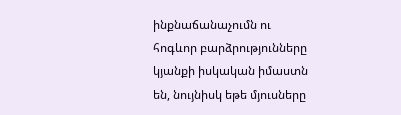ինքնաճանաչումն ու հոգևոր բարձրությունները կյանքի իսկական իմաստն են, նույնիսկ եթե մյուսները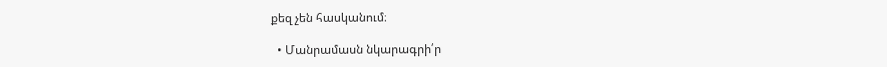քեզ չեն հասկանում։

  • Մանրամասն նկարագրի՛ր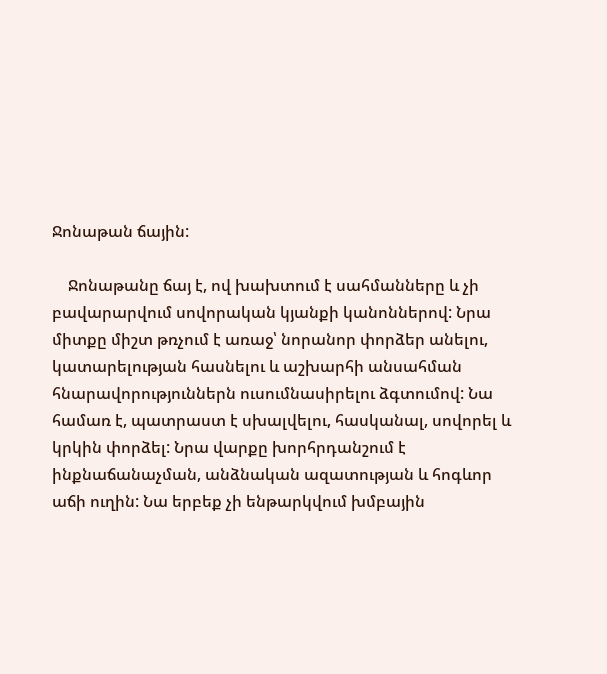Ջոնաթան ճային:

    Ջոնաթանը ճայ է, ով խախտում է սահմանները և չի բավարարվում սովորական կյանքի կանոններով: Նրա միտքը միշտ թռչում է առաջ՝ նորանոր փորձեր անելու, կատարելության հասնելու և աշխարհի անսահման հնարավորություններն ուսումնասիրելու ձգտումով: Նա համառ է, պատրաստ է սխալվելու, հասկանալ, սովորել և կրկին փորձել: Նրա վարքը խորհրդանշում է ինքնաճանաչման, անձնական ազատության և հոգևոր աճի ուղին: Նա երբեք չի ենթարկվում խմբային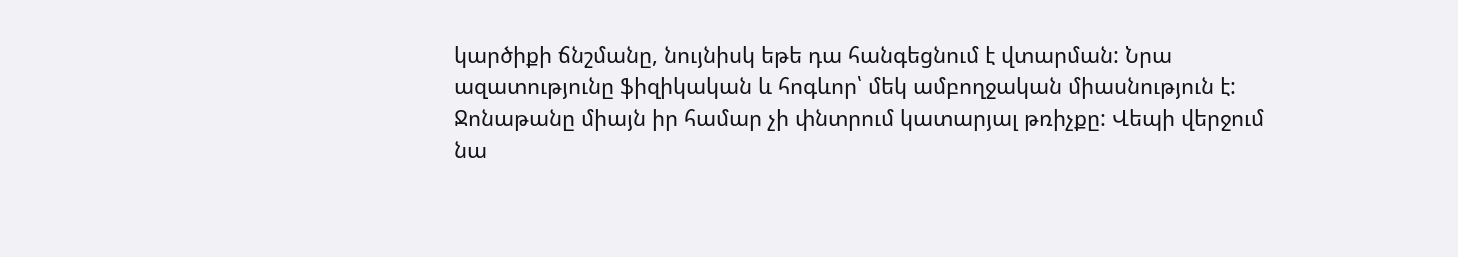կարծիքի ճնշմանը, նույնիսկ եթե դա հանգեցնում է վտարման: Նրա ազատությունը ֆիզիկական և հոգևոր՝ մեկ ամբողջական միասնություն է:             Ջոնաթանը միայն իր համար չի փնտրում կատարյալ թռիչքը: Վեպի վերջում նա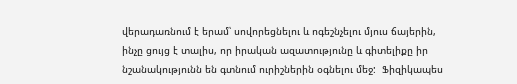վերադառնում է երամ՝ սովորեցնելու և ոգեշնչելու մյուս ճայերին, ինչը ցույց է տալիս, որ իրական ազատությունը և գիտելիքը իր նշանակությունն են գտնում ուրիշներին օգնելու մեջ:  Ֆիզիկապես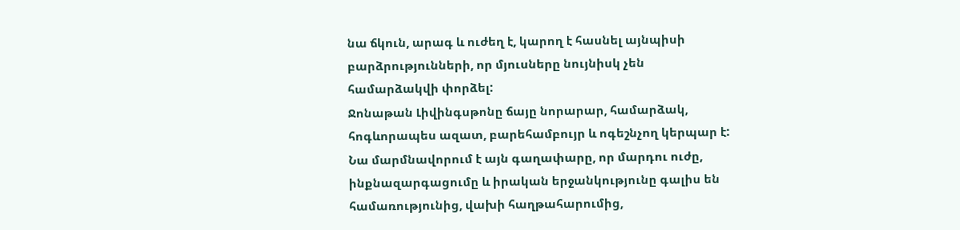նա ճկուն, արագ և ուժեղ է, կարող է հասնել այնպիսի բարձրությունների, որ մյուսները նույնիսկ չեն համարձակվի փորձել:                                                                                                                                                                                                                     Ջոնաթան Լիվինգսթոնը ճայը նորարար, համարձակ, հոգևորապես ազատ, բարեհամբույր և ոգեշնչող կերպար է: Նա մարմնավորում է այն գաղափարը, որ մարդու ուժը, ինքնազարգացումը և իրական երջանկությունը գալիս են համառությունից, վախի հաղթահարումից,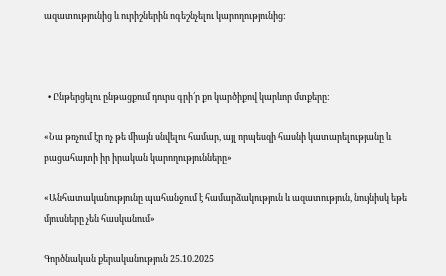ազատությունից և ուրիշներին ոգեշնչելու կարողությունից:



  • Ընթերցելու ընթացքում դուրս գրի՛ր քո կարծիքով կարևոր մտքերը:

«Նա թռչում էր ոչ թե միայն սնվելու համար, այլ որպեսզի հասնի կատարելությանը և բացահայտի իր իրական կարողությունները»

«Անհատականությունը պահանջում է համարձակություն և ազատություն, նույնիսկ եթե մյուսները չեն հասկանում»

Գործնական քերականություն 25.10.2025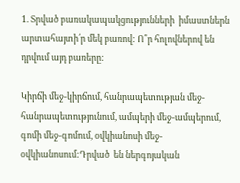1. Տրված բառակապակցությունների  իմաստներն արտահայտի՛ր մեկ բառով: Ո՞ր հոլովներով են դրվում այդ բառերը:

Կիրճի մեջ-կիրճում, հանրապետության մեջ-հանրապետությունում, ամպերի մեջ-ամպերում, գոմի մեջ-գոմում, օվկիանոսի մեջ-օվկիանոսում:Դրված  են ներգոյական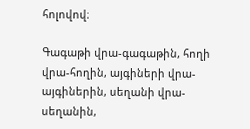հոլովով։

Գագաթի վրա-գագաթին, հողի վրա-հողին, այգիների վրա-այգիներին, սեղանի վրա-սեղանին,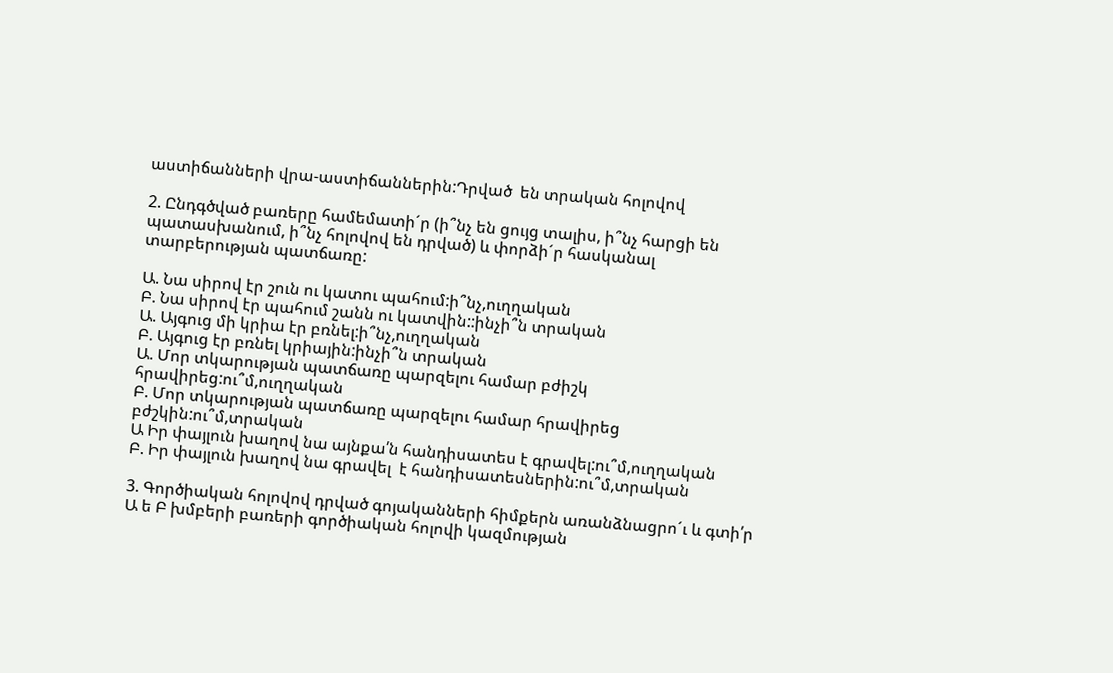աստիճանների վրա-աստիճաններին:Դրված  են տրական հոլովով

2. Ընդգծված բառերը համեմատի´ր (ի՞նչ են ցույց տալիս, ի՞նչ հարցի են պատասխանում, ի՞նչ հոլովով են դրված) և փորձի´ր հասկանալ տարբերության պատճառը:

Ա. Նա սիրով էր շուն ու կատու պահում:ի՞նչ,ուղղական
Բ. Նա սիրով էր պահում շանն ու կատվին::ինչի՞ն տրական
Ա. Այգուց մի կրիա էր բռնել:ի՞նչ,ուղղական
Բ. Այգուց էր բռնել կրիային:ինչի՞ն տրական
Ա. Մոր տկարության պատճառը պարզելու համար բժիշկ հրավիրեց:ու՞մ,ուղղական
Բ. Մոր տկարության պատճառը պարզելու համար հրավիրեց բժշկին:ու՞մ,տրական
Ա Իր փայլուն խաղով նա այնքա՛ն հանդիսատես է գրավել:ու՞մ,ուղղական
Բ. Իր փայլուն խաղով նա գրավել  է հանդիսատեսներին:ու՞մ,տրական

3. Գործիական հոլովով դրված գոյականների հիմքերն առանձնացրո´ւ և գտի՛ր Ա ե Բ խմբերի բառերի գործիական հոլովի կազմության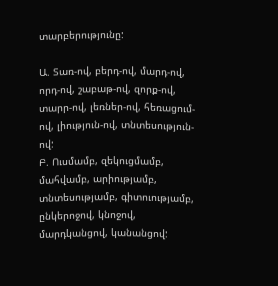տարբերությունը:

Ա. Տառ-ով, բերդ-ով, մարդ-ով, որդ-ով, շաբաթ-ով, զորք-ով, տարր-ով, լեռներ-ով, հեռացում-ով, լիություն-ով, տնտեսություն-ով:
Բ. Ուսմամբ, զեկուցմամբ, մահվամբ, արիությամբ, տնտեսությամբ, գիտուությամբ, ընկերոջով, կնոջով, մարդկանցով, կանանցով: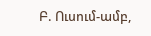Բ. Ուսում-ամբ,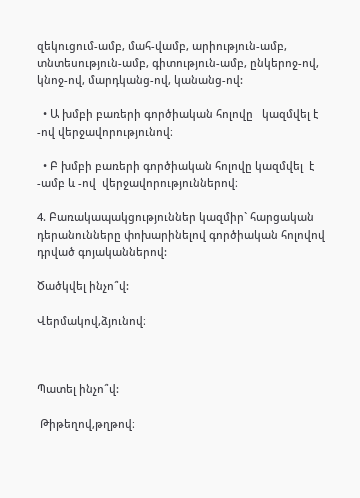զեկուցում-ամբ, մահ-վամբ, արիություն-ամբ, տնտեսություն-ամբ, գիտություն-ամբ, ընկերոջ-ով, կնոջ-ով, մարդկանց-ով, կանանց-ով:

  • Ա խմբի բառերի գործիական հոլովը   կազմվել է -ով վերջավորությունով։

  • Բ խմբի բառերի գործիական հոլովը կազմվել  է -ամբ և -ով  վերջավորություններով։

4. Բառակապակցություններ կազմիր` հարցական դերանունները փոխարինելով գործիական հոլովով դրված գոյականներով:

Ծածկվել ինչո՞վ:

Վերմակով,ձյունով։



Պատել ինչո՞վ:

 Թիթեղով,թղթով։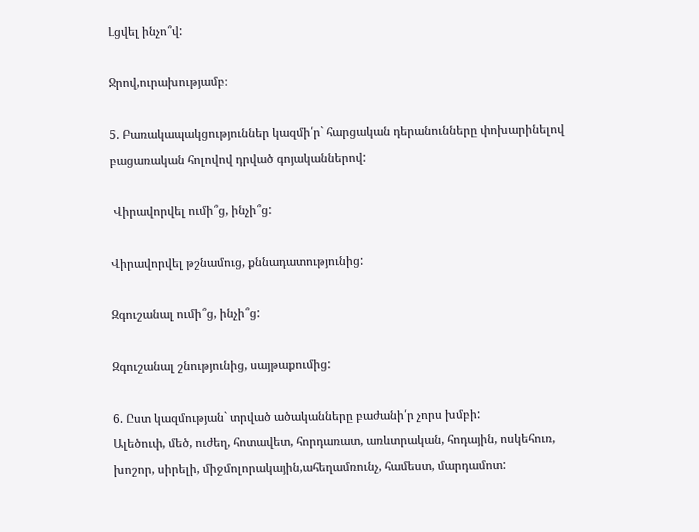Լցվել ինչո՞վ:

Ջրով,ուրախությամբ։

5. Բառակապակցություններ կազմի՛ր` հարցական դերանունները փոխարինելով բացառական հոլովով դրված գոյականներով:

 Վիրավորվել ումի՞ց, ինչի՞ց:

Վիրավորվել թշնամուց, քննադատությունից:

Զգուշանալ ումի՞ց, ինչի՞ց:

Զգուշանալ շնությունից, սայթաքումից:

6. Ըստ կազմության` տրված ածականները բաժանի՛ր չորս խմբի:
Ալեծուփ, մեծ, ուժեղ, հոտավետ, հորդառատ, առևտրական, հոդային, ոսկեհուռ, խոշոր, սիրելի, միջմոլորակային,ահեղամռունչ, համեստ, մարդամոտ: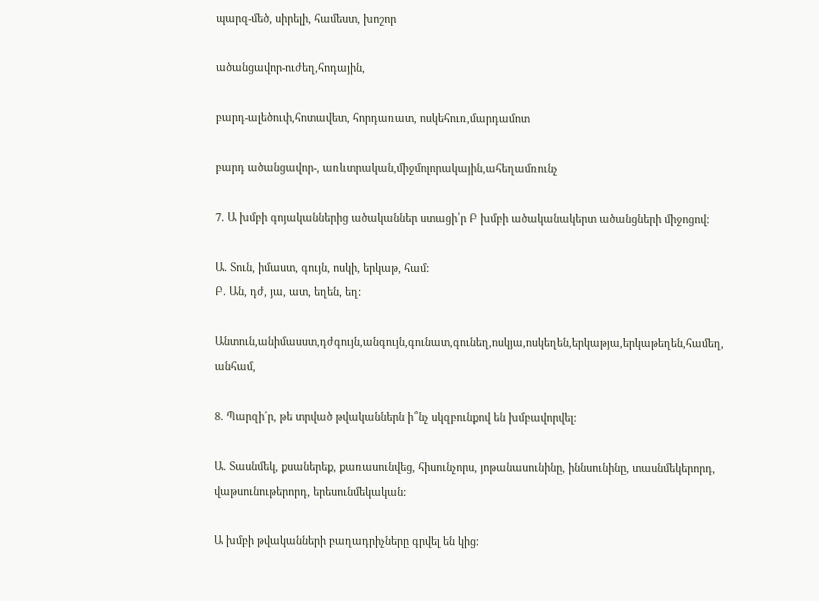պարզ-մեծ, սիրելի, համեստ, խոշոր

ածանցավոր-ուժեղ,հոդային,

բարդ-ալեծուփ,հոտավետ, հորդառատ, ոսկեհուռ,մարդամոտ

բարդ ածանցավոր-, առևտրական,միջմոլորակային,ահեղամռունչ

7. Ա խմբի գոյականներից ածականներ ստացի՛ր Բ խմբի ածականակերտ ածանցների միջոցով:

Ա. Տուն, իմաստ, գույն, ոսկի, երկաթ, համ:
Բ. Ան, դժ, յա, ատ, եղեն, եղ:

Անտուն,անիմասստ,դժգույն,անգույն,գունատ,գունեղ,ոսկյա,ոսկեղեն,երկաթյա,երկաթեղեն,համեղ, անհամ,

8. Պարզի´ր, թե տրված թվականներն ի՞նչ սկզբունքով են խմբավորվել:

Ա. Տասնմեկ, քսաներեք, քառասունվեց, հիսունչորս, յոթանասունինը, իննսունինը, տասնմեկերորդ, վաթսունութերորդ, երեսունմեկական:

Ա խմբի թվականների բաղադրիչները գրվել են կից։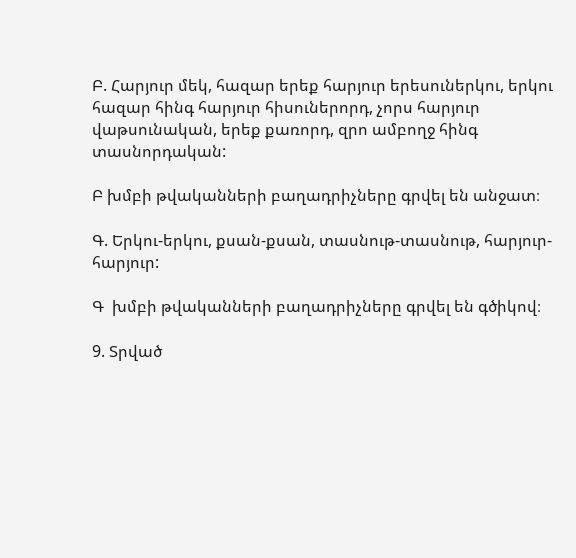Բ. Հարյուր մեկ, հազար երեք հարյուր երեսուներկու, երկու հազար հինգ հարյուր հիսուներորդ, չորս հարյուր վաթսունական, երեք քառորդ, զրո ամբողջ հինգ տասնորդական:

Բ խմբի թվականների բաղադրիչները գրվել են անջատ։

Գ. Երկու-երկու, քսան-քսան, տասնութ-տասնութ, հարյուր-հարյուր:

Գ  խմբի թվականների բաղադրիչները գրվել են գծիկով։

9. Տրված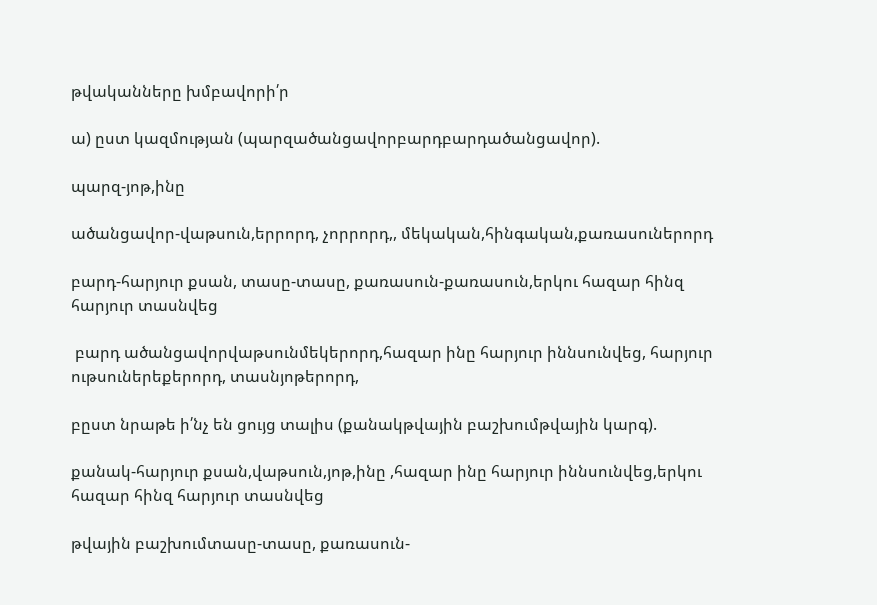թվականները խմբավորի՛ր

ա) ըստ կազմության (պարզածանցավորբարդբարդածանցավոր).

պարզ-յոթ,ինը

ածանցավոր-վաթսուն,երրորդ, չորրորդ,, մեկական,հինգական,քառասուներորդ

բարդ-հարյուր քսան, տասը-տասը, քառասուն-քառասուն,երկու հազար հինզ հարյուր տասնվեց

 բարդ ածանցավորվաթսունմեկերորդ,հազար ինը հարյուր իննսունվեց, հարյուր ութսուներեքերորդ, տասնյոթերորդ,

բըստ նրաթե ի՛նչ են ցույց տալիս (քանակթվային բաշխումթվային կարգ).

քանակ-հարյուր քսան,վաթսուն,յոթ,ինը ,հազար ինը հարյուր իննսունվեց,երկու հազար հինզ հարյուր տասնվեց

թվային բաշխումտասը-տասը, քառասուն-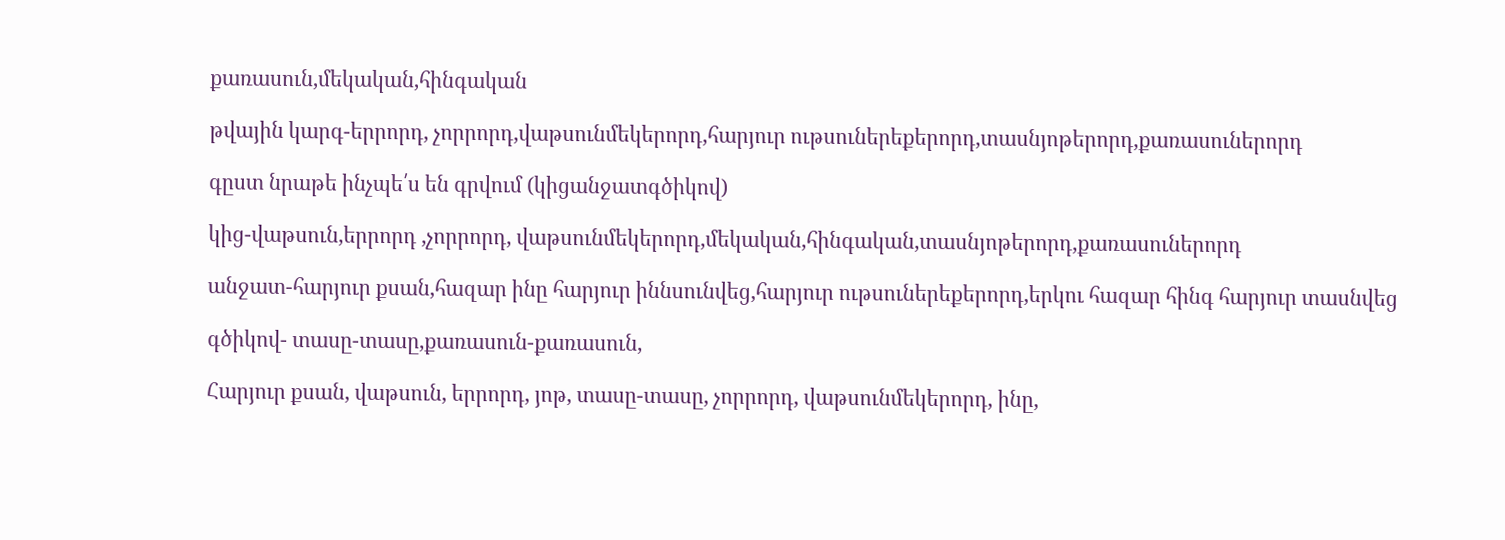քառասուն,մեկական,հինգական

թվային կարգ-երրորդ, չորրորդ,վաթսունմեկերորդ,հարյուր ութսուներեքերորդ,տասնյոթերորդ,քառասուներորդ

գըստ նրաթե ինչպե՛ս են գրվում (կիցանջատգծիկով)

կից-վաթսուն,երրորդ ,չորրորդ, վաթսունմեկերորդ,մեկական,հինգական,տասնյոթերորդ,քառասուներորդ

անջատ-հարյուր քսան,հազար ինը հարյուր իննսունվեց,հարյուր ութսուներեքերորդ,երկու հազար հինգ հարյուր տասնվեց

գծիկով- տասը-տասը,քառասուն-քառասուն,

Հարյուր քսան, վաթսուն, երրորդ, յոթ, տասը-տասը, չորրորդ, վաթսունմեկերորդ, ինը,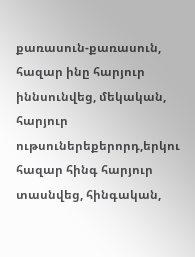քառասուն-քառասուն, հազար ինը հարյուր իննսունվեց, մեկական, հարյուր ութսուներեքերորդ,երկու հազար հինգ հարյուր տասնվեց, հինգական,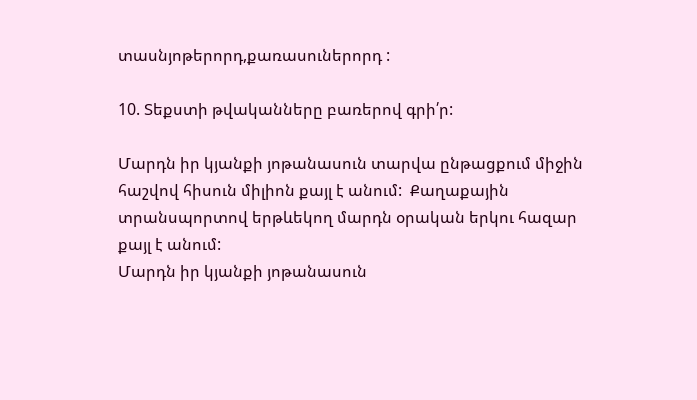տասնյոթերորդ,քառասուներորդ :

10. Տեքստի թվականները բառերով գրի՛ր:

Մարդն իր կյանքի յոթանասուն տարվա ընթացքում միջին հաշվով հիսուն միլիոն քայլ է անում:  Քաղաքային տրանսպորտով երթևեկող մարդն օրական երկու հազար քայլ է անում:
Մարդն իր կյանքի յոթանասուն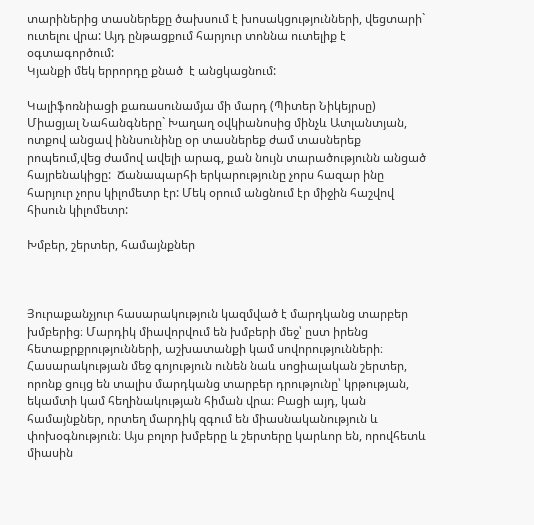տարիներից տասներեքը ծախսում է խոսակցությունների, վեցտարի` ուտելու վրա: Այդ ընթացքում հարյուր տոննա ուտելիք է օգտագործում:
Կյանքի մեկ երրորդը քնած  է անցկացնում:

Կալիֆոռնիացի քառասունամյա մի մարդ (Պիտեր Նիկեյրսը) Միացյալ Նահանգները` Խաղաղ օվկիանոսից մինչև Ատլանտյան, ոտքով անցավ իննսունինը օր տասներեք ժամ տասներեք րոպեում,վեց ժամով ավելի արագ, քան նույն տարածությունն անցած հայրենակիցը:  Ճանապարհի երկարությունը չորս հազար ինը հարյուր չորս կիլոմետր էր: Մեկ օրում անցնում էր միջին հաշվով հիսուն կիլոմետր:

Խմբեր, շերտեր, համայնքներ



Յուրաքանչյուր հասարակություն կազմված է մարդկանց տարբեր խմբերից։ Մարդիկ միավորվում են խմբերի մեջ՝ ըստ իրենց հետաքրքրությունների, աշխատանքի կամ սովորությունների։ Հասարակության մեջ գոյություն ունեն նաև սոցիալական շերտեր, որոնք ցույց են տալիս մարդկանց տարբեր դրությունը՝ կրթության, եկամտի կամ հեղինակության հիման վրա։ Բացի այդ, կան համայնքներ, որտեղ մարդիկ զգում են միասնականություն և փոխօգնություն։ Այս բոլոր խմբերը և շերտերը կարևոր են, որովհետև միասին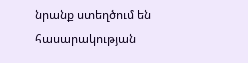նրանք ստեղծում են հասարակության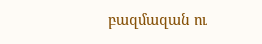բազմազան ու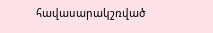հավասարակշռված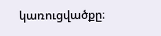կառուցվածքը։